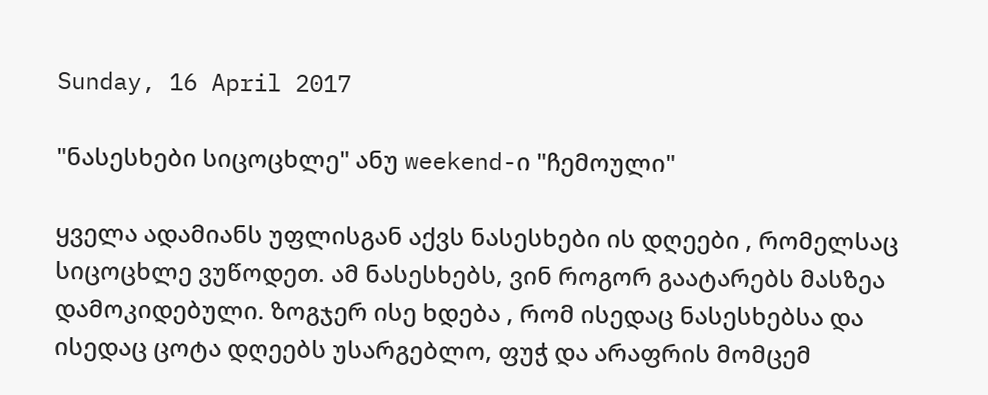Sunday, 16 April 2017

"ნასესხები სიცოცხლე" ანუ weekend-ი "ჩემოული"

ყველა ადამიანს უფლისგან აქვს ნასესხები ის დღეები , რომელსაც სიცოცხლე ვუწოდეთ. ამ ნასესხებს, ვინ როგორ გაატარებს მასზეა დამოკიდებული. ზოგჯერ ისე ხდება , რომ ისედაც ნასესხებსა და ისედაც ცოტა დღეებს უსარგებლო, ფუჭ და არაფრის მომცემ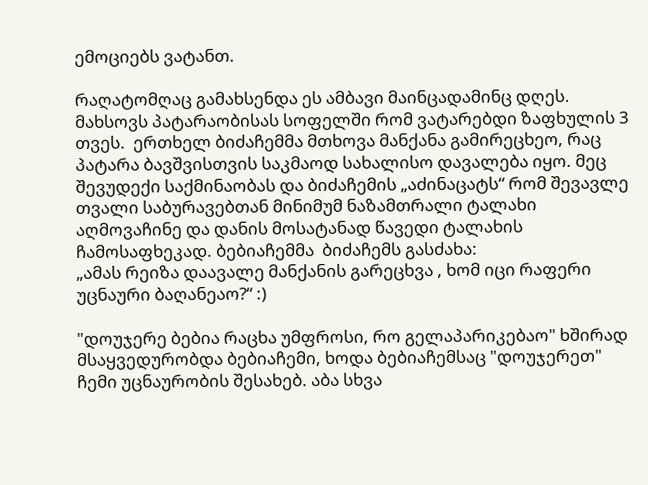ემოციებს ვატანთ.

რაღატომღაც გამახსენდა ეს ამბავი მაინცადამინც დღეს. მახსოვს პატარაობისას სოფელში რომ ვატარებდი ზაფხულის 3 თვეს.  ერთხელ ბიძაჩემმა მთხოვა მანქანა გამირეცხეო, რაც პატარა ბავშვისთვის საკმაოდ სახალისო დავალება იყო. მეც შევუდექი საქმინაობას და ბიძაჩემის „აძინაცატს“ რომ შევავლე თვალი საბურავებთან მინიმუმ ნაზამთრალი ტალახი აღმოვაჩინე და დანის მოსატანად წავედი ტალახის ჩამოსაფხეკად. ბებიაჩემმა  ბიძაჩემს გასძახა:
„ამას რეიზა დაავალე მანქანის გარეცხვა , ხომ იცი რაფერი  უცნაური ბაღანეაო?“ :)

"დოუჯერე ბებია რაცხა უმფროსი, რო გელაპარიკებაო" ხშირად მსაყვედურობდა ბებიაჩემი, ხოდა ბებიაჩემსაც "დოუჯერეთ" ჩემი უცნაურობის შესახებ. აბა სხვა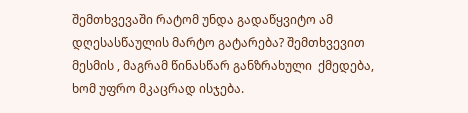შემთხვევაში რატომ უნდა გადაწყვიტო ამ დღესასწაულის მარტო გატარება? შემთხვევით მესმის , მაგრამ წინასწარ განზრახული  ქმედება, ხომ უფრო მკაცრად ისჯება.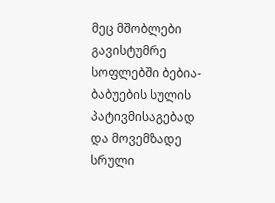მეც მშობლები გავისტუმრე სოფლებში ბებია-ბაბუების სულის  პატივმისაგებად და მოვემზადე სრული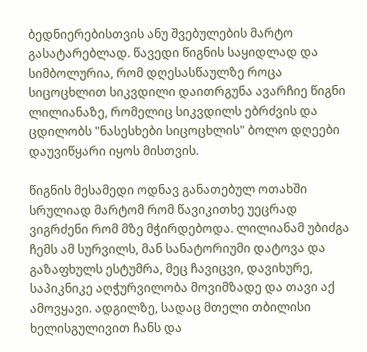ბედნიერებისთვის ანუ შვებულების მარტო გასატარებლად. წავედი წიგნის საყიდლად და სიმბოლურია, რომ დღესასწაულზე როცა სიცოცხლით სიკვდილი დაითრგუნა ავარჩიე წიგნი ლილიანაზე, რომელიც სიკვდილს ებრძვის და ცდილობს "ნასესხები სიცოცხლის" ბოლო დღეები დაუვიწყარი იყოს მისთვის.

წიგნის მესამედი ოდნავ განათებულ ოთახში სრულიად მარტომ რომ წავიკითხე უეცრად ვიგრძენი რომ მზე მჭირდებოდა. ლილიანამ უბიძგა ჩემს ამ სურვილს, მან სანატორიუმი დატოვა და გაზაფხულს ესტუმრა, მეც ჩავიცვი, დავიხურე, საპიკნიკე აღჭურვილობა მოვიმზადე და თავი აქ ამოვყავი. ადგილზე, სადაც მთელი თბილისი ხელისგულივით ჩანს და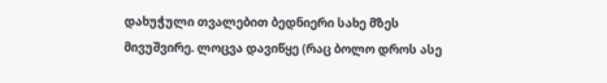დახუჭული თვალებით ბედნიერი სახე მზეს მივუშვირე. ლოცვა დავიწყე (რაც ბოლო დროს ასე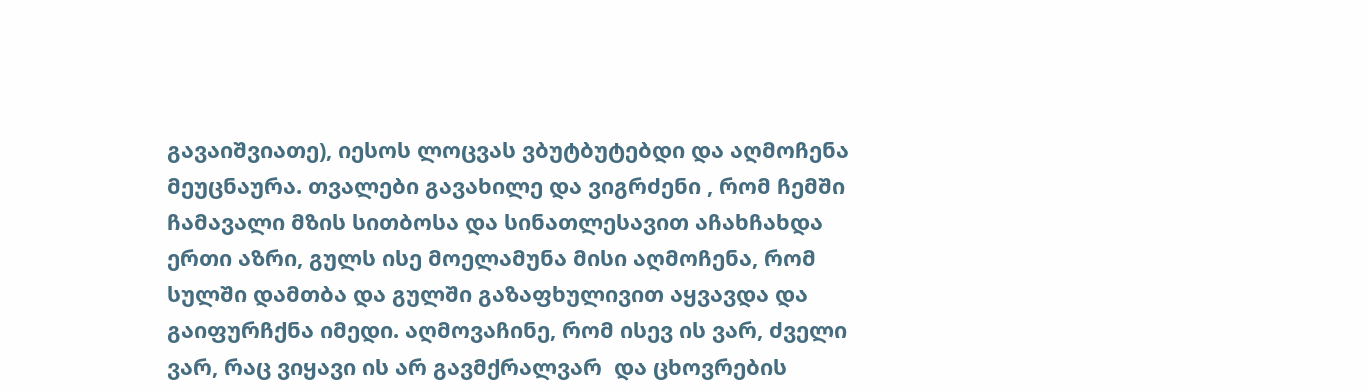გავაიშვიათე), იესოს ლოცვას ვბუტბუტებდი და აღმოჩენა მეუცნაურა. თვალები გავახილე და ვიგრძენი , რომ ჩემში ჩამავალი მზის სითბოსა და სინათლესავით აჩახჩახდა  ერთი აზრი, გულს ისე მოელამუნა მისი აღმოჩენა, რომ სულში დამთბა და გულში გაზაფხულივით აყვავდა და გაიფურჩქნა იმედი. აღმოვაჩინე, რომ ისევ ის ვარ, ძველი ვარ, რაც ვიყავი ის არ გავმქრალვარ  და ცხოვრების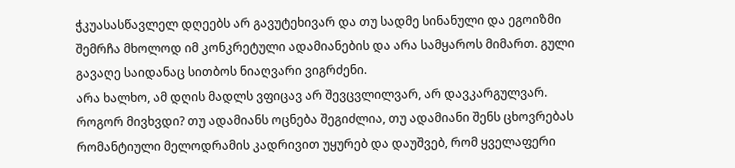ჭკუასასწავლელ დღეებს არ გავუტეხივარ და თუ სადმე სინანული და ეგოიზმი შემრჩა მხოლოდ იმ კონკრეტული ადამიანების და არა სამყაროს მიმართ. გული გავაღე საიდანაც სითბოს ნიაღვარი ვიგრძენი.
არა ხალხო, ამ დღის მადლს ვფიცავ არ შევცვლილვარ, არ დავკარგულვარ. როგორ მივხვდი? თუ ადამიანს ოცნება შეგიძლია, თუ ადამიანი შენს ცხოვრებას რომანტიული მელოდრამის კადრივით უყურებ და დაუშვებ, რომ ყველაფერი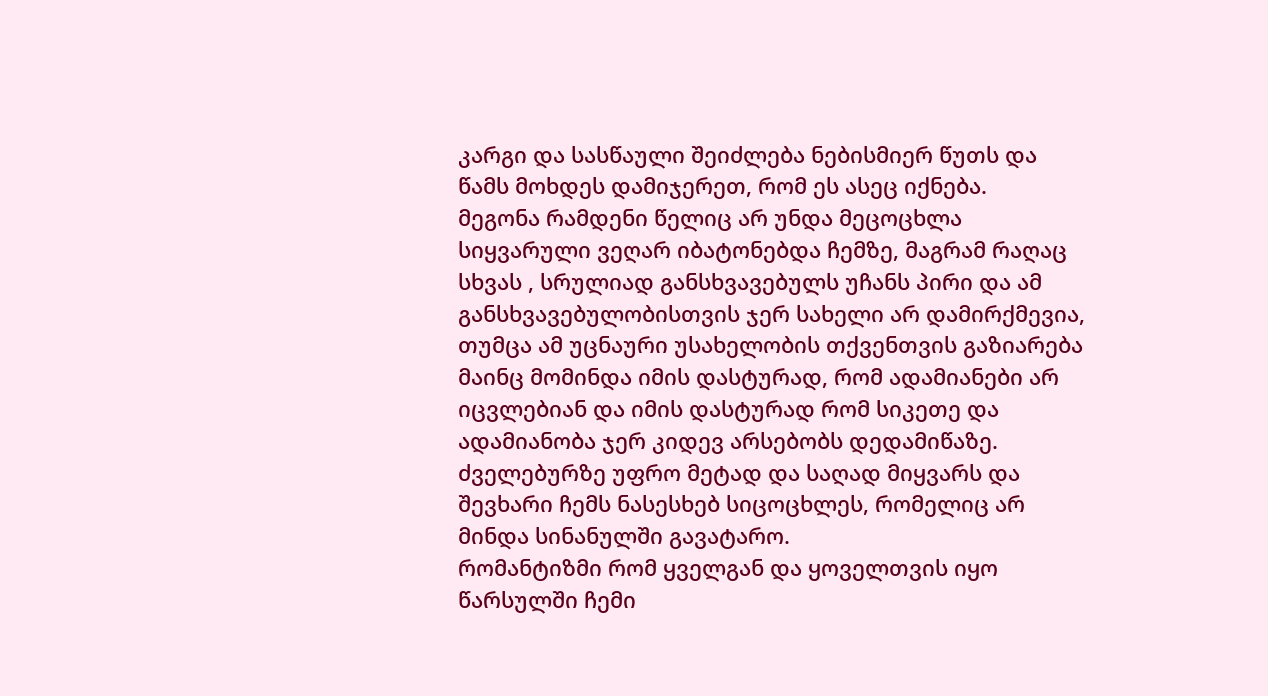კარგი და სასწაული შეიძლება ნებისმიერ წუთს და წამს მოხდეს დამიჯერეთ, რომ ეს ასეც იქნება.
მეგონა რამდენი წელიც არ უნდა მეცოცხლა სიყვარული ვეღარ იბატონებდა ჩემზე, მაგრამ რაღაც სხვას , სრულიად განსხვავებულს უჩანს პირი და ამ განსხვავებულობისთვის ჯერ სახელი არ დამირქმევია, თუმცა ამ უცნაური უსახელობის თქვენთვის გაზიარება მაინც მომინდა იმის დასტურად, რომ ადამიანები არ იცვლებიან და იმის დასტურად რომ სიკეთე და ადამიანობა ჯერ კიდევ არსებობს დედამიწაზე.
ძველებურზე უფრო მეტად და საღად მიყვარს და შევხარი ჩემს ნასესხებ სიცოცხლეს, რომელიც არ მინდა სინანულში გავატარო.
რომანტიზმი რომ ყველგან და ყოველთვის იყო წარსულში ჩემი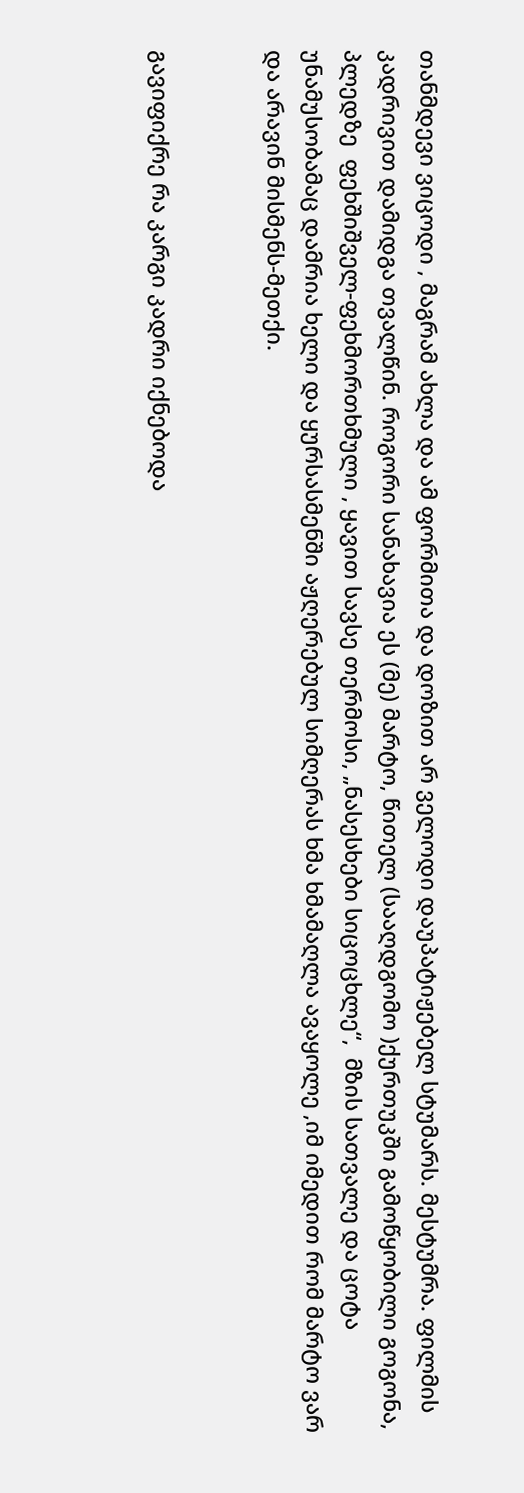თანმდევი ვიცოდი , მაგრამ ახლა და ამ ფორმითა და დოზით არ ველოდი დაუპატიჟებელ სტუმარს. მესტუმრა. ფილმის კადრივით დამიდგა თვალწინ. როგორი სანახავია ეს (მე) მარტო, წითელ (სააღდგომო )ქურთუკში გამოწყობილი გოგონა, პლედზე  ფეხშიშველ-ფეხმორთხმული , ყავით სავსე თერმოსი, „ნასესხები სიცოცხლე“,  მზის სათვალე და ცოტა უნამუსობამაც დამრია ხელი და ყურსასმენში აჟღერებულ სიმღერას ხმა ხმამაღლა ავაყოლე ,იმ იმედით რომ მარტო ვარ და არავინ მისმენს-მეთქი.


გავიფიქრე რა კარგი კადრი იქნებოდა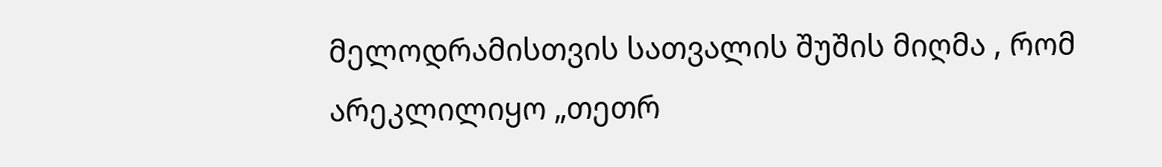მელოდრამისთვის სათვალის შუშის მიღმა , რომ არეკლილიყო „თეთრ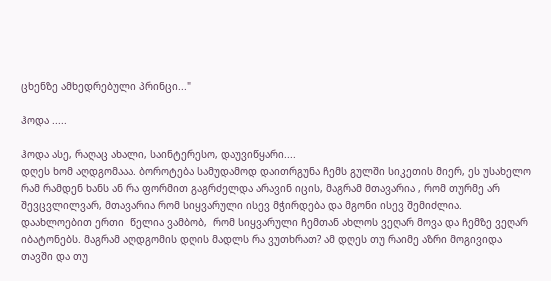ცხენზე ამხედრებული პრინცი..."

ჰოდა .....

ჰოდა ასე, რაღაც ახალი, საინტერესო, დაუვიწყარი....
დღეს ხომ აღდგომააა. ბოროტება სამუდამოდ დაითრგუნა ჩემს გულში სიკეთის მიერ, ეს უსახელო რამ რამდენ ხანს ან რა ფორმით გაგრძელდა არავინ იცის, მაგრამ მთავარია , რომ თურმე არ შევცვლილვარ, მთავარია რომ სიყვარული ისევ მჭირდება და მგონი ისევ შემიძლია.
დაახლოებით ერთი  წელია ვამბობ,  რომ სიყვარული ჩემთან ახლოს ვეღარ მოვა და ჩემზე ვეღარ იბატონებს. მაგრამ აღდგომის დღის მადლს რა ვუთხრათ? ამ დღეს თუ რაიმე აზრი მოგივიდა თავში და თუ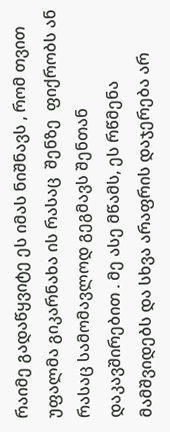რაიმე გადაწყვიტე ეს იმას ნიშნავს , რომ თვით უფალმა გიკარნახა ის რასაც  შენზე  ფიქრობს ან რასაც სამომავლოდ გეგმავს შენთან დაკავშირებით . მე ასე მწამს, ეს რწმენა მამშვიდებს და სხვა არაფრის დაჯერება არ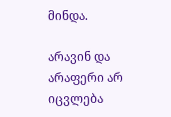მინდა.

არავინ და არაფერი არ იცვლება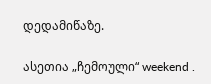დედამიწაზე.

ასეთია „ჩემოული“ weekend .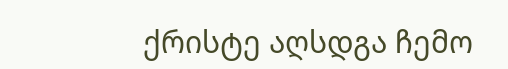ქრისტე აღსდგა ჩემო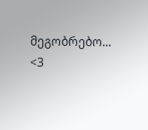მეგობრებო... <3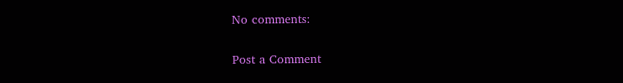No comments:

Post a Comment